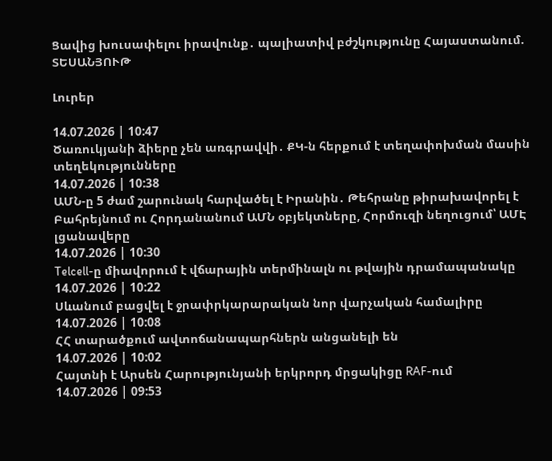Ցավից խուսափելու իրավունք․ պալիատիվ բժշկությունը Հայաստանում. ՏԵՍԱՆՅՈՒԹ

Լուրեր

14.07.2026 | 10:47
Ծառուկյանի ձիերը չեն առգրավվի․ ՔԿ-ն հերքում է տեղափոխման մասին տեղեկությունները
14.07.2026 | 10:38
ԱՄՆ-ը 5 ժամ շարունակ հարվածել է Իրանին․ Թեհրանը թիրախավորել է Բահրեյնում ու Հորդանանում ԱՄՆ օբյեկտները, Հորմուզի նեղուցում՝ ԱՄԷ լցանավերը
14.07.2026 | 10:30
Telcell-ը միավորում է վճարային տերմինալն ու թվային դրամապանակը
14.07.2026 | 10:22
Սևանում բացվել է ջրափրկարարական նոր վարչական համալիրը
14.07.2026 | 10:08
ՀՀ տարածքում ավտոճանապարհներն անցանելի են
14.07.2026 | 10:02
Հայտնի է Արսեն Հարությունյանի երկրորդ մրցակիցը RAF-ում
14.07.2026 | 09:53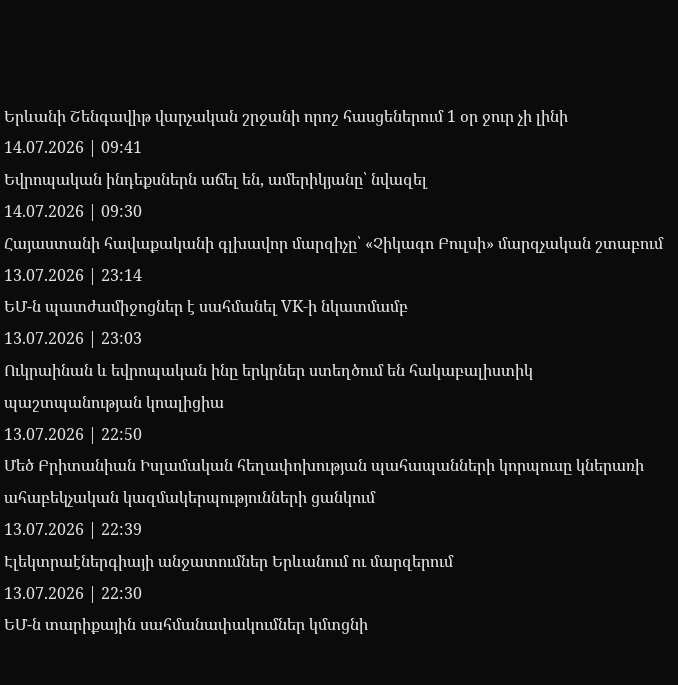Երևանի Շենգավիթ վարչական շրջանի որոշ հասցեներում 1 օր ջուր չի լինի
14.07.2026 | 09:41
Եվրոպական ինդեքսներն աճել են, ամերիկյանը՝ նվազել
14.07.2026 | 09:30
Հայաստանի հավաքականի գլխավոր մարզիչը՝ «Չիկագո Բուլսի» մարզչական շտաբում
13.07.2026 | 23:14
ԵՄ-ն պատժամիջոցներ է սահմանել VK-ի նկատմամբ
13.07.2026 | 23:03
Ուկրաինան և եվրոպական ինը երկրներ ստեղծում են հակաբալիստիկ պաշտպանության կոալիցիա
13.07.2026 | 22:50
Մեծ Բրիտանիան Իսլամական հեղափոխության պահապանների կորպուսը կներառի ահաբեկչական կազմակերպությունների ցանկում
13.07.2026 | 22:39
Էլեկտրաէներգիայի անջատումներ Երևանում ու մարզերում
13.07.2026 | 22:30
ԵՄ-ն տարիքային սահմանափակումներ կմտցնի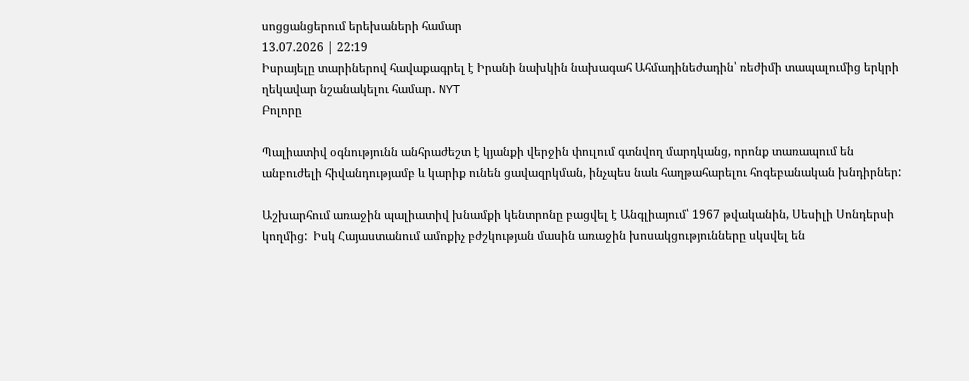սոցցանցերում երեխաների համար
13.07.2026 | 22:19
Իսրայելը տարիներով հավաքագրել է Իրանի նախկին նախագահ Ահմադինեժադին՝ ռեժիմի տապալումից երկրի ղեկավար նշանակելու համար․ NYT
Բոլորը

Պալիատիվ օգնությունն անհրաժեշտ է կյանքի վերջին փուլում գտնվող մարդկանց, որոնք տառապում են անբուժելի հիվանդությամբ և կարիք ունեն ցավազրկման, ինչպես նաև հաղթահարելու հոգեբանական խնդիրներ:

Աշխարհում առաջին պալիատիվ խնամքի կենտրոնը բացվել է Անգլիայում՝ 1967 թվականին, Սեսիլի Սոնդերսի կողմից:  Իսկ Հայաստանում ամոքիչ բժշկության մասին առաջին խոսակցությունները սկսվել են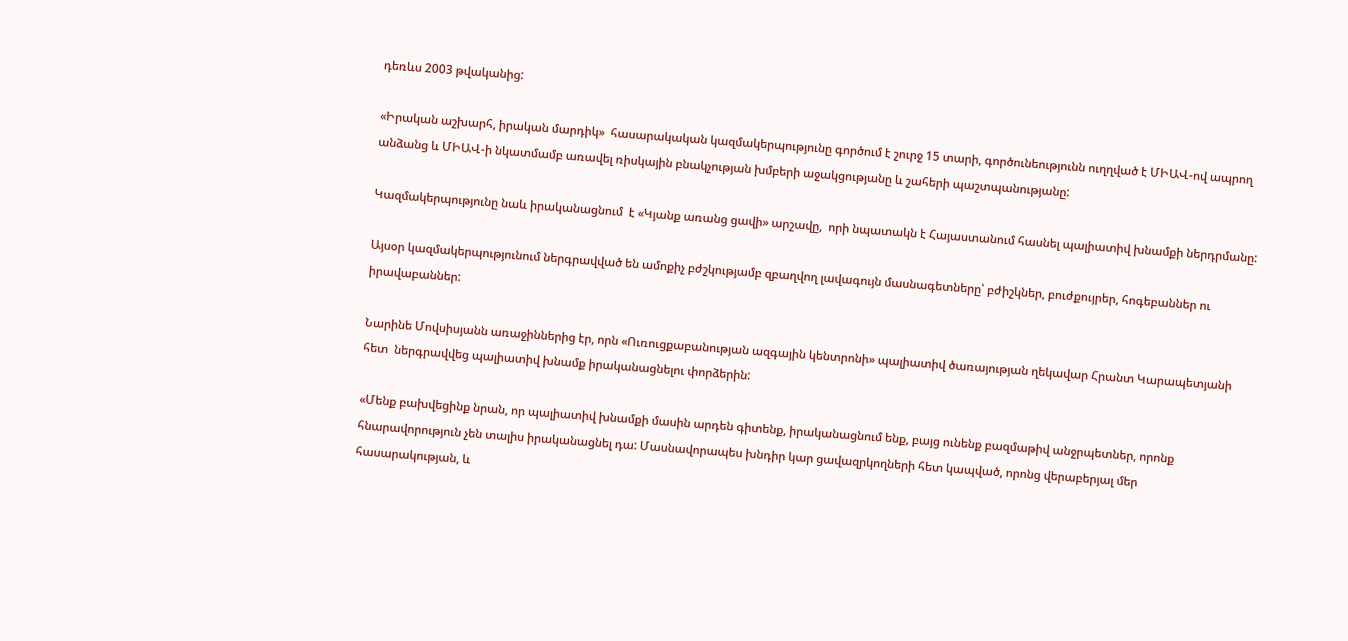դեռևս 2003 թվականից:

«Իրական աշխարհ, իրական մարդիկ»  հասարակական կազմակերպությունը գործում է շուրջ 15 տարի, գործունեությունն ուղղված է ՄԻԱՎ-ով ապրող անձանց և ՄԻԱՎ-ի նկատմամբ առավել ռիսկային բնակչության խմբերի աջակցությանը և շահերի պաշտպանությանը:

Կազմակերպությունը նաև իրականացնում  է «Կյանք առանց ցավի» արշավը,  որի նպատակն է Հայաստանում հասնել պալիատիվ խնամքի ներդրմանը:

Այսօր կազմակերպությունում ներգրավված են ամոքիչ բժշկությամբ զբաղվող լավագույն մասնագետները՝ բժիշկներ, բուժքույրեր, հոգեբաններ ու իրավաբաններ:

Նարինե Մովսիսյանն առաջիններից էր, որն «Ուռուցքաբանության ազգային կենտրոնի» պալիատիվ ծառայության ղեկավար Հրանտ Կարապետյանի հետ  ներգրավվեց պալիատիվ խնամք իրականացնելու փորձերին:

«Մենք բախվեցինք նրան, որ պալիատիվ խնամքի մասին արդեն գիտենք, իրականացնում ենք, բայց ունենք բազմաթիվ անջրպետներ, որոնք հնարավորություն չեն տալիս իրականացնել դա: Մասնավորապես խնդիր կար ցավազրկողների հետ կապված, որոնց վերաբերյալ մեր հասարակության, և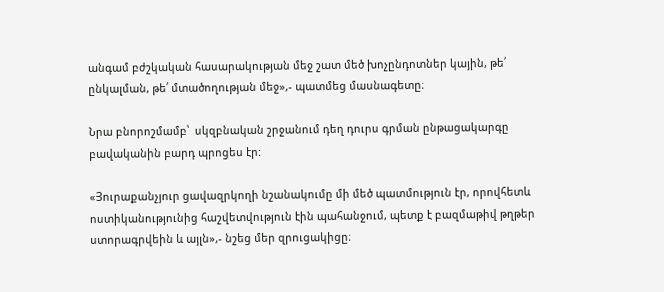անգամ բժշկական հասարակության մեջ շատ մեծ խոչընդոտներ կային, թե՛ ընկալման, թե՛ մտածողության մեջ»,- պատմեց մասնագետը։

Նրա բնորոշմամբ՝  սկզբնական շրջանում դեղ դուրս գրման ընթացակարգը բավականին բարդ պրոցես էր:

«Յուրաքանչյուր ցավազրկողի նշանակումը մի մեծ պատմություն էր, որովհետև ոստիկանությունից հաշվետվություն էին պահանջում, պետք է բազմաթիվ թղթեր ստորագրվեին և այլն»,- նշեց մեր զրուցակիցը։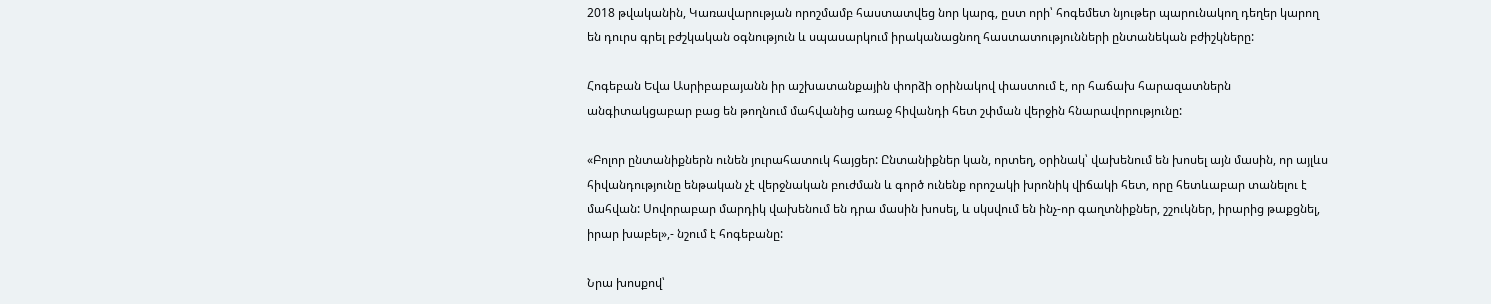2018 թվականին, Կառավարության որոշմամբ հաստատվեց նոր կարգ, ըստ որի՝ հոգեմետ նյութեր պարունակող դեղեր կարող են դուրս գրել բժշկական օգնություն և սպասարկում իրականացնող հաստատությունների ընտանեկան բժիշկները:

Հոգեբան Եվա Ասրիբաբայանն իր աշխատանքային փորձի օրինակով փաստում է, որ հաճախ հարազատներն անգիտակցաբար բաց են թողնում մահվանից առաջ հիվանդի հետ շփման վերջին հնարավորությունը:

«Բոլոր ընտանիքներն ունեն յուրահատուկ հայցեր: Ընտանիքներ կան, որտեղ, օրինակ՝ վախենում են խոսել այն մասին, որ այլևս հիվանդությունը ենթական չէ վերջնական բուժման և գործ ունենք որոշակի խրոնիկ վիճակի հետ, որը հետևաբար տանելու է մահվան: Սովորաբար մարդիկ վախենում են դրա մասին խոսել, և սկսվում են ինչ-որ գաղտնիքներ, շշուկներ, իրարից թաքցնել, իրար խաբել»,- նշում է հոգեբանը:

Նրա խոսքով՝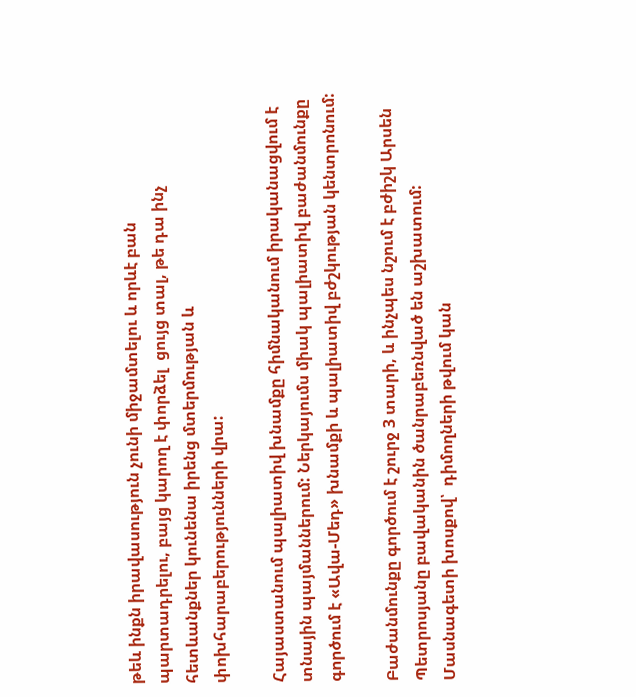թեև ինքն իրավասություն չունի միջամտելու և որևէ բան պարտադրելու, բայց կարող է փորձել  ցույց տալ, թե դա ինչ հետևանքներ կունենա իրենց մտերմության և փոխհարաբերությունների վրա:

Հայաստանում պալիատիվ խնամքը հիմնականում իրականացվում է տնային պայմաններում: Ներկայումս միակ պալիատիվ բաժանմունքը գործում է «Ավա-Մեդ» խնամքի և պալիատիվ բժշկության կենտրոնում:

Բաժանմունքը գործում է շուրջ 3 տարի, և ինչպես նշում է բժիշկ Արսեն Պետրոսյանը բավականին ծանրաբեռնված են աշխատում: Մասնագետի խոսքով՝  դիմողների թվում կան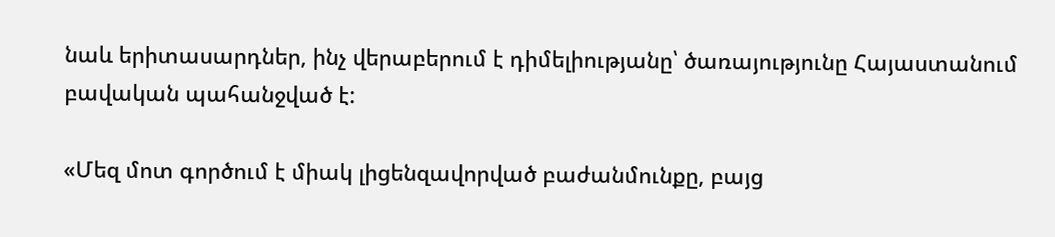նաև երիտասարդներ, ինչ վերաբերում է դիմելիությանը՝ ծառայությունը Հայաստանում բավական պահանջված է:

«Մեզ մոտ գործում է միակ լիցենզավորված բաժանմունքը, բայց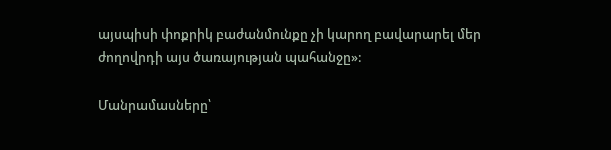այսպիսի փոքրիկ բաժանմունքը չի կարող բավարարել մեր ժողովրդի այս ծառայության պահանջը»:

Մանրամասները՝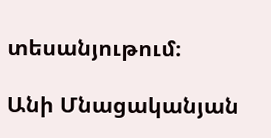տեսանյութում։

Անի Մնացականյան